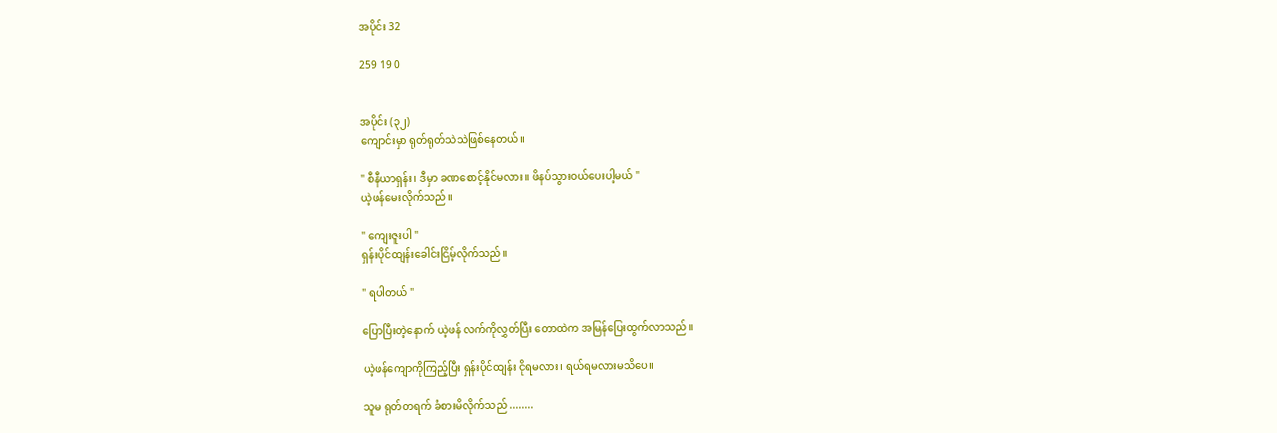အပိုင်း 32

259 19 0


အပိုင်း (၃၂)
ကျောင်းမှာ ရုတ်ရုတ်သဲသဲဖြစ်နေတယ်။

" စီနီယာရှန်း၊ ဒီမှာ ခဏစောင့်နိုင်မလား။ ဖိနပ်သွားဝယ်ပေးပါ့မယ် "
ယဲ့ဖန်မေးလိုက်သည်။

" ကျေးဇူးပါ "
ရှန်းပိုင်ထျန်းခေါင်းငြိမ့်လိုက်သည်။

" ရပါတယ် "

ပြောပြီးတဲ့နောက် ယဲ့ဖန် လက်ကိုလွှတ်ပြီး တောထဲက အမြန်ပြေးထွက်လာသည်။

ယဲ့ဖန်ကျောကိုကြည့်ပြီး ရှန်းပိုင်ထျန်း ငိုရမလား၊ ရယ်ရမလားမသိပေ။

သူမ ရုတ်တရက် ခံစားမိလိုက်သည် ........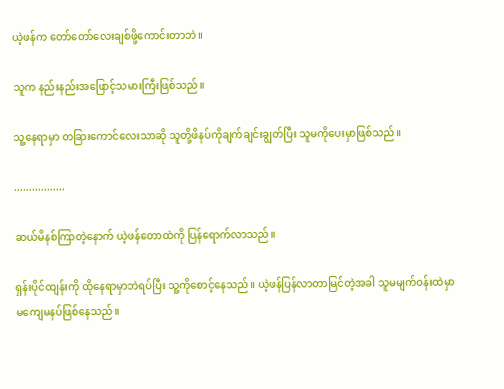ယဲ့ဖန်က တော်တော်လေးချစ်ဖို့ကောင်းတာဘဲ။

သူက နည်းနည်းအဖြောင့်သမားကြီးဖြစ်သည်။

သူ့နေရာမှာ တခြားကောင်လေးသာဆို သူတို့ဖိနပ်ကိုချက်ချင်းချွတ်ပြီး သူမကိုပေးမှာဖြစ်သည်။

.................

ဆယ်မိနစ်ကြာတဲ့နောက် ယဲ့ဖန်တောထဲကို ပြန်ရောက်လာသည်။

ရှန်းပိုင်ထျန်းကို ထိုနေရာမှာဘဲရပ်ပြီး သူ့ကိုစောင့်နေသည်။ ယဲ့ဖန်ပြန်လာတာမြင်တဲ့အခါ သူမမျက်ဝန်းထဲမှာ မကျေမနပ်ဖြစ်နေသည်။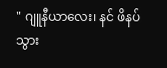" ဂျူနီယာလေး၊ နင် ဖိနပ်သွား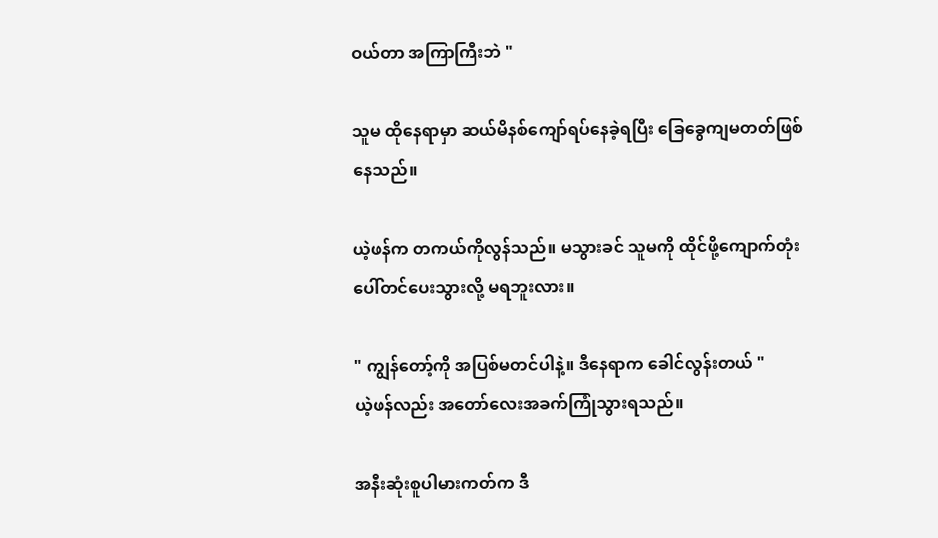ဝယ်တာ အကြာကြီးဘဲ "

သူမ ထိုနေရာမှာ ဆယ်မိနစ်ကျော်ရပ်နေခဲ့ရပြီး ခြေခွေကျမတတ်ဖြစ်နေသည်။

ယဲ့ဖန်က တကယ်ကိုလွန်သည်။ မသွားခင် သူမကို ထိုင်ဖို့ကျောက်တုံးပေါ်တင်ပေးသွားလို့ မရဘူးလား။

" ကျွန်တော့်ကို အပြစ်မတင်ပါနဲ့။ ဒီနေရာက ခေါင်လွန်းတယ် "
ယဲ့ဖန်လည်း အတော်လေးအခက်ကြုံသွားရသည်။

အနီးဆုံးစူပါမားကတ်က ဒီ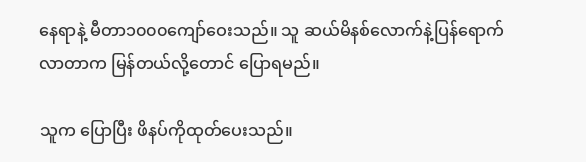နေရာနဲ့ မီတာ၁၀၀၀ကျော်ဝေးသည်။ သူ ဆယ်မိနစ်လောက်နဲ့ပြန်ရောက်လာတာက မြန်တယ်လို့တောင် ပြောရမည်။

သူက ပြောပြီး ဖိနပ်ကိုထုတ်ပေးသည်။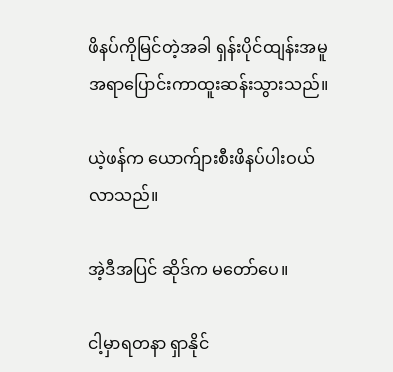ဖိနပ်ကိုမြင်တဲ့အခါ ရှန်းပိုင်ထျန်းအမူအရာပြောင်းကာထူးဆန်းသွားသည်။

ယဲ့ဖန်က ယောက်ျားစီးဖိနပ်ပါးဝယ်လာသည်။

အဲ့ဒီအပြင် ဆိုဒ်က မတော်ပေ။

ငါ့မှာရတနာ ရှာနိုင်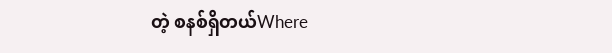တဲ့ စနစ်ရှိတယ်Where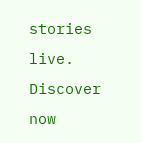stories live. Discover now